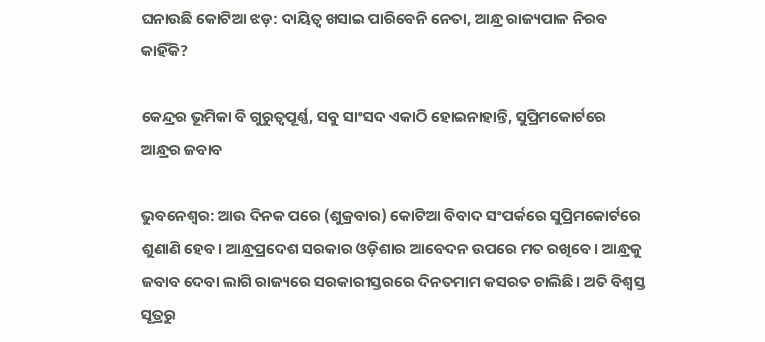ଘନାଉଛି କୋଟିଆ ଝଡ଼: ଦାୟିତ୍ବ ଖସାଇ ପାରିବେନି ନେତା, ଆନ୍ଧ୍ର ରାଜ୍ୟପାଳ ନିରବ କାହିଁକି?

କେନ୍ଦ୍ରର ଭୂମିକା ବି ଗୁରୁତ୍ବପୂର୍ଣ୍ଣ, ସବୁ ସାଂସଦ ଏକାଠି ହୋଇନାହାନ୍ତି, ସୁପ୍ରିମକୋର୍ଟରେ ଆନ୍ଧ୍ରର ଜବାବ

ଭୁବନେଶ୍ବର: ଆଉ ଦିନକ ପରେ (ଶୁକ୍ରବାର) କୋଟିଆ ବିବାଦ ସଂପର୍କରେ ସୁପ୍ରିମକୋର୍ଟରେ ଶୁଣାଣି ହେବ। ଆନ୍ଧ୍ରପ୍ରଦେଶ ସରକାର ଓଡ଼ିଶାର ଆବେଦନ ଉପରେ ମତ ରଖିବେ। ଆନ୍ଧ୍ରକୁ ଜବାବ ଦେବା ଲାଗି ରାଜ୍ୟରେ ସରକାରୀସ୍ତରରେ ଦିନତମାମ କସରତ ଚାଲିଛି। ଅତି ବିଶ୍ବସ୍ତ ସୂତ୍ରରୁ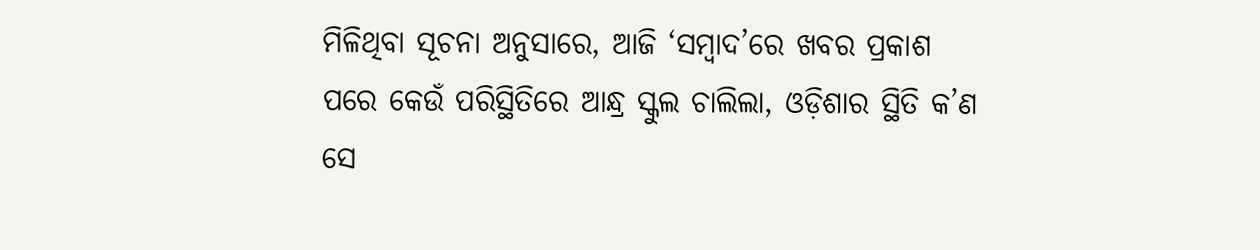ମିଳିଥିବା ସୂଚନା ଅନୁସାରେ, ଆଜି ‘ସମ୍ବାଦ’ରେ ଖବର ପ୍ରକାଶ ପରେ କେଉଁ ପରିସ୍ଥିତିରେ ଆନ୍ଧ୍ର ସ୍କୁଲ ଚାଲିଲା, ଓଡ଼ିଶାର ସ୍ଥିତି କ’ଣ ସେ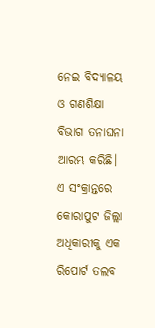ନେଇ ବିଦ୍ୟାଳୟ ଓ ଗଣଶିକ୍ଷା ବିଭାଗ ତନାଘନା ଆରମ୍ଭ କରିଛି। ଏ ସଂକ୍ରାନ୍ତରେ କୋରାପୁଟ ଜିଲ୍ଲା ଅଧିକାରୀକୁ ଏକ ରିପୋର୍ଟ ତଲବ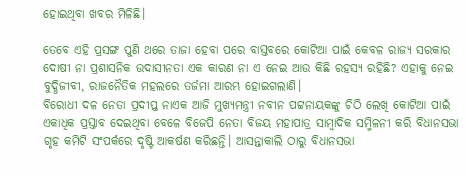ହୋଇଥିବା ଖବର ମିଳିଛି।

ତେବେ ଏହି ପ୍ରସଙ୍ଗ ପୁଣି ଥରେ ତାଜା ହେବା ପରେ ବାସ୍ତବରେ କୋଟିଆ ପାଇଁ କେବଳ ରାଜ୍ୟ ସରକାର ଦୋଷୀ ନା ପ୍ରଶାସନିକ ଉଦାସୀନତା ଏକ କାରଣ ନା ଏ ନେଇ ଆଉ କିଛି ରହସ୍ୟ ରହିଛି? ଏହାକୁ ନେଇ ବୁଦ୍ଧିଜୀବୀ, ରାଜନୈତିକ ମହଲରେ ତର୍ଜମା ଆରମ୍ଭ ହୋଇଗଲାଣି।
ବିରୋଧୀ ଦଳ ନେତା ପ୍ରଦୀପ୍ତ ନାଏକ ଆଜି ମୁଖ୍ୟମନ୍ତ୍ରୀ ନବୀନ ପଟ୍ଟନାୟକଙ୍କୁ ଚିଠି ଲେଖି କୋଟିଆ ପାଇଁ ଏକାଧିକ ପ୍ରସ୍ତାବ ଦେଇଥିବା ବେଳେ ବିଜେପି ନେତା ବିଜୟ ମହାପାତ୍ର ସାମ୍ବାଦିକ ସମ୍ମିଳନୀ କରି ବିଧାନସଭା ଗୃହ କମିଟି ସଂପର୍କରେ ଦୃଷ୍ଟି ଆକର୍ଷଣ କରିଛନ୍ତି। ଆସନ୍ତାକାଲି ଠାରୁ ବିଧାନସଭା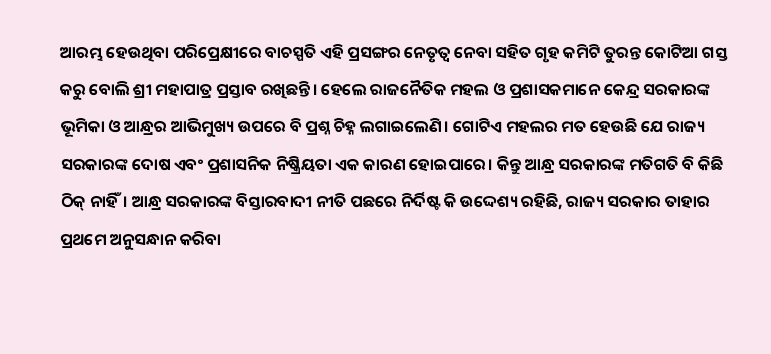ଆରମ୍ଭ ହେଉଥିବା ପରିପ୍ରେକ୍ଷୀରେ ବାଚସ୍ପତି ଏହି ପ୍ରସଙ୍ଗର ନେତୃତ୍ବ ନେବା ସହିତ ଗୃହ କମିଟି ତୁରନ୍ତ କୋଟିଆ ଗସ୍ତ କରୁ ବୋଲି ଶ୍ରୀ ମହାପାତ୍ର ପ୍ରସ୍ତାବ ରଖିଛନ୍ତି। ହେଲେ ରାଜନୈତିକ ମହଲ ଓ ପ୍ରଶାସକମାନେ କେନ୍ଦ୍ର ସରକାରଙ୍କ ଭୂମିକା ଓ ଆନ୍ଧ୍ରର ଆଭିମୁଖ୍ୟ ଉପରେ ବି ପ୍ରଶ୍ନ ଚିହ୍ନ ଲଗାଇଲେଣି। ଗୋଟିଏ ମହଲର ମତ ହେଉଛି ଯେ ରାଜ୍ୟ ସରକାରଙ୍କ ଦୋଷ ଏବଂ ପ୍ରଶାସନିକ ନିଷ୍କ୍ରିୟତା ଏକ କାରଣ ହୋଇପାରେ। କିନ୍ତୁ ଆନ୍ଧ୍ର ସରକାରଙ୍କ ମତିଗତି ବି କିଛି ଠିକ୍ ନାହିଁ। ଆନ୍ଧ୍ର ସରକାରଙ୍କ ବିସ୍ତାରବାଦୀ ନୀତି ପଛରେ ନିର୍ଦିଷ୍ଟ କି ଉଦ୍ଦେଶ୍ୟ ରହିଛି, ରାଜ୍ୟ ସରକାର ତାହାର ପ୍ରଥମେ ଅନୁସନ୍ଧାନ କରିବା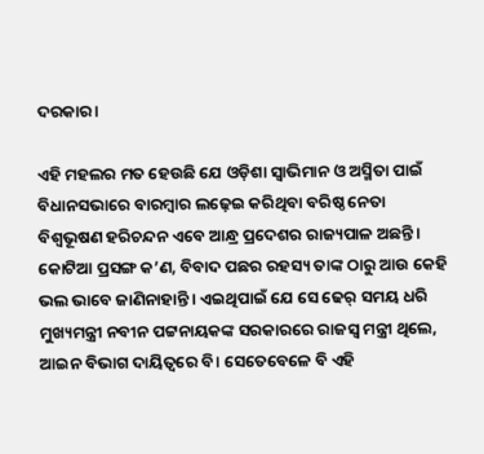ଦରକାର।

ଏହି ମହଲର ମତ ହେଉଛି ଯେ ଓଡ଼ିଶା ସ୍ବାଭିମାନ ଓ ଅସ୍ମିତା ପାଇଁ ବିଧାନସଭାରେ ବାରମ୍ବାର ଲଢ଼େଇ କରିଥିବା ବରିଷ୍ଠ ନେତା ବିଶ୍ବଭୂଷଣ ହରିଚନ୍ଦନ ଏବେ ଆନ୍ଧ୍ର ପ୍ରଦେଶର ରାଜ୍ୟପାଳ ଅଛନ୍ତି। କୋଟିଆ ପ୍ରସଙ୍ଗ କ’ଣ, ବିବାଦ ପଛର ରହସ୍ୟ ତାଙ୍କ ଠାରୁ ଆଉ କେହି ଭଲ ଭାବେ ଜାଣିନାହାନ୍ତି। ଏଇଥିପାଇଁ ଯେ ସେ ଢେର୍ ସମୟ ଧରି ମୁଖ୍ୟମନ୍ତ୍ରୀ ନବୀନ ପଟ୍ଟନାୟକଙ୍କ ସରକାରରେ ରାଜସ୍ବ ମନ୍ତ୍ରୀ ଥିଲେ, ଆଇନ ବିଭାଗ ଦାୟିତ୍ବରେ ବି। ସେତେବେଳେ ବି ଏହି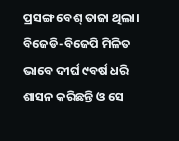ପ୍ରସଙ୍ଗ ବେଶ୍ ତାଜା ଥିଲା। ବିଜେଡି-ବିଜେପି ମିଳିତ ଭାବେ ଦୀର୍ଘ ୯ବର୍ଷ ଧରି ଶାସନ କରିଛନ୍ତି ଓ ସେ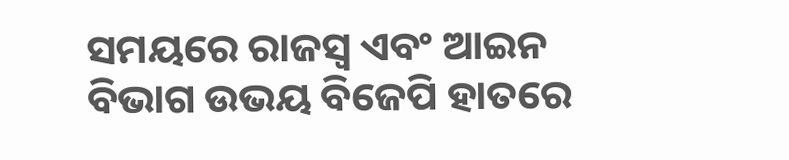ସମୟରେ ରାଜସ୍ବ ଏବଂ ଆଇନ ବିଭାଗ ଉଭୟ ବିଜେପି ହାତରେ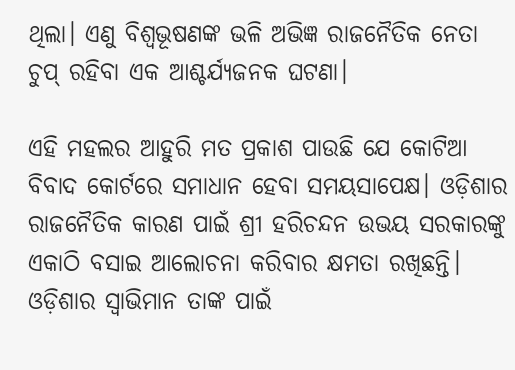ଥିଲା। ଏଣୁ ବିଶ୍ବଭୂଷଣଙ୍କ ଭଳି ଅଭିଜ୍ଞ ରାଜନୈତିକ ନେତା ଚୁପ୍ ରହିବା ଏକ ଆଶ୍ଚର୍ଯ୍ୟଜନକ ଘଟଣା।

ଏହି ମହଲର ଆହୁରି ମତ ପ୍ରକାଶ ପାଉଛି ଯେ କୋଟିଆ ବିବାଦ କୋର୍ଟରେ ସମାଧାନ ହେବା ସମୟସାପେକ୍ଷ। ଓଡ଼ିଶାର ରାଜନୈତିକ କାରଣ ପାଇଁ ଶ୍ରୀ ହରିଚନ୍ଦନ ଉଭୟ ସରକାରଙ୍କୁ ଏକାଠି ବସାଇ ଆଲୋଚନା କରିବାର କ୍ଷମତା ରଖିଛନ୍ତି। ଓଡ଼ିଶାର ସ୍ବାଭିମାନ ତାଙ୍କ ପାଇଁ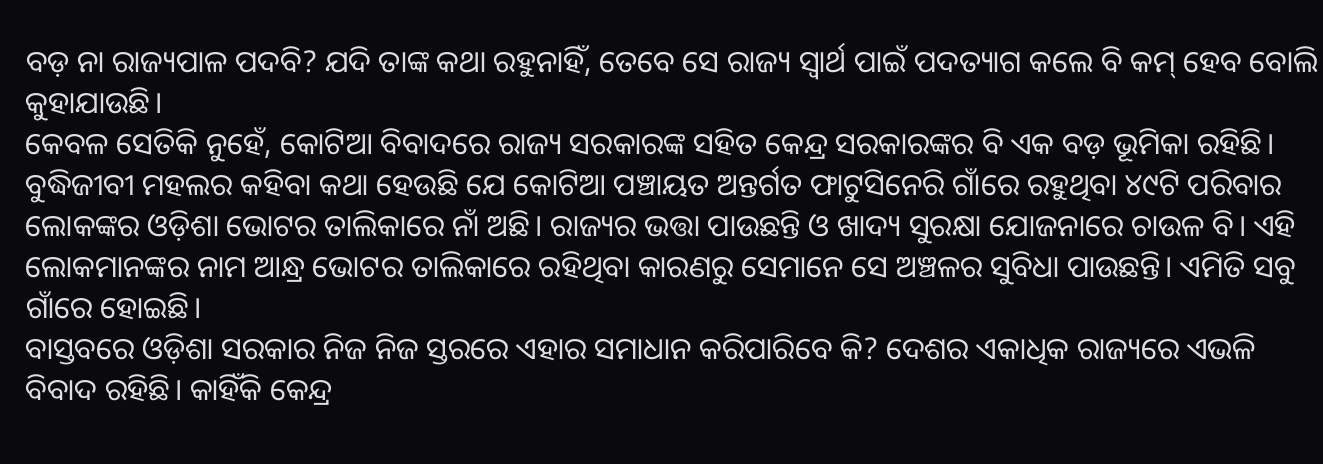ବଡ଼ ନା ରାଜ୍ୟପାଳ ପଦବି? ଯଦି ତାଙ୍କ କଥା ରହୁନାହିଁ, ତେବେ ସେ ରାଜ୍ୟ ସ୍ବାର୍ଥ ପାଇଁ ପଦତ୍ୟାଗ କଲେ ବି କମ୍ ହେବ ବୋଲି କୁହାଯାଉଛି।
କେବଳ ସେତିକି ନୁହେଁ, କୋଟିଆ ବିବାଦରେ ରାଜ୍ୟ ସରକାରଙ୍କ ସହିତ କେନ୍ଦ୍ର ସରକାରଙ୍କର ବି ଏକ ବଡ଼ ଭୂମିକା ରହିଛି। ବୁଦ୍ଧିଜୀବୀ ମହଲର କହିବା କଥା ହେଉଛି ଯେ କୋଟିଆ ପଞ୍ଚାୟତ ଅନ୍ତର୍ଗତ ଫାଟୁସିନେରି ଗାଁରେ ରହୁଥିବା ୪୯ଟି ପରିବାର ଲୋକଙ୍କର ଓଡ଼ିଶା ଭୋଟର ତାଲିକାରେ ନାଁ ଅଛି। ରାଜ୍ୟର ଭତ୍ତା ପାଉଛନ୍ତି ଓ ଖାଦ୍ୟ ସୁରକ୍ଷା ଯୋଜନାରେ ଚାଉଳ ବି। ଏହି ଲୋକମାନଙ୍କର ନାମ ଆନ୍ଧ୍ର ଭୋଟର ତାଲିକାରେ ରହିଥିବା କାରଣରୁ ସେମାନେ ସେ ଅଞ୍ଚଳର ସୁବିଧା ପାଉଛନ୍ତି। ଏମିତି ସବୁ ଗାଁରେ ହୋଇଛି।
ବାସ୍ତବରେ ଓଡ଼ିଶା ସରକାର ନିଜ ନିଜ ସ୍ତରରେ ଏହାର ସମାଧାନ କରିପାରିବେ କି? ଦେଶର ଏକାଧିକ ରାଜ୍ୟରେ ଏଭଳି ବିବାଦ ରହିଛି। କାହିଁକି କେନ୍ଦ୍ର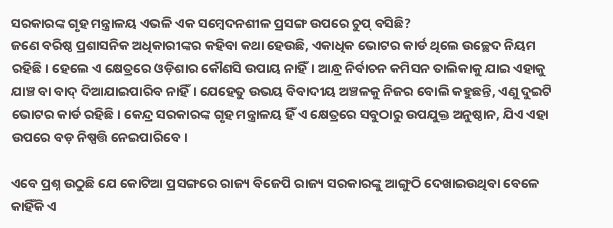ସରକାରଙ୍କ ଗୃହ ମନ୍ତ୍ରାଳୟ ଏଭଳି ଏକ ସମ୍ବେଦନଶୀଳ ପ୍ରସଙ୍ଗ ଉପରେ ଚୁପ୍ ବସିଛି?
ଜଣେ ବରିଷ୍ଠ ପ୍ରଶାସନିକ ଅଧିକାରୀଙ୍କର କହିବା କଥା ହେଉଛି, ଏକାଧିକ ଭୋଟର କାର୍ଡ ଥିଲେ ଉଚ୍ଛେଦ ନିୟମ ରହିଛି। ହେଲେ ଏ କ୍ଷେତ୍ରରେ ଓଡ଼ିଶାର କୌଣସି ଉପାୟ ନାହିଁ। ଆନ୍ଧ୍ର ନିର୍ବାଚନ କମିସନ ତାଲିକାକୁ ଯାଇ ଏହାକୁ ଯାଞ୍ଚ ବା ବାଦ୍ ଦିଆଯାଇପାରିବ ନାହିଁ। ଯେହେତୁ ଉଭୟ ବିବାଦୀୟ ଅଞ୍ଚଳକୁ ନିଜର ବୋଲି କହୁଛନ୍ତି, ଏଣୁ ଦୁଇଟି ଭୋଟର କାର୍ଡ ରହିଛି। କେନ୍ଦ୍ର ସରକାରଙ୍କ ଗୃହ ମନ୍ତ୍ରାଳୟ ହିଁ ଏ କ୍ଷେତ୍ରରେ ସବୁଠାରୁ ଉପଯୁକ୍ତ ଅନୁଷ୍ଠାନ, ଯିଏ ଏହା ଉପରେ ବଡ଼ ନିଷ୍ପତ୍ତି ନେଇପାରିବେ।

ଏବେ ପ୍ରଶ୍ନ ଉଠୁଛି ଯେ କୋଟିଆ ପ୍ରସଙ୍ଗରେ ରାଜ୍ୟ ବିଜେପି ରାଜ୍ୟ ସରକାରଙ୍କୁ ଆଙ୍ଗୁଠି ଦେଖାଇଉଥିବା ବେଳେ କାହିଁକି ଏ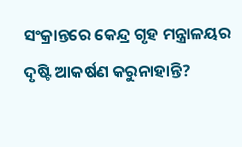ସଂକ୍ରାନ୍ତରେ କେନ୍ଦ୍ର ଗୃହ ମନ୍ତ୍ରାଳୟର ଦୃଷ୍ଟି ଆକର୍ଷଣ କରୁନାହାନ୍ତି?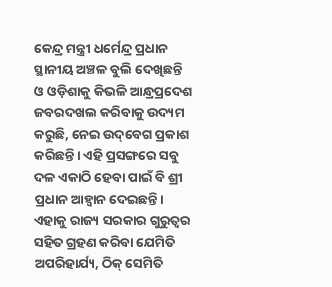କେନ୍ଦ୍ର ମନ୍ତ୍ରୀ ଧର୍ମେନ୍ଦ୍ର ପ୍ରଧାନ ସ୍ଥାନୀୟ ଅଞ୍ଚଳ ବୁଲି ଦେଖିଛନ୍ତି ଓ ଓଡ଼ିଶାକୁ କିଭଳି ଆନ୍ଧ୍ରପ୍ରଦେଶ ଜବରଦଖଲ କରିବାକୁ ଉଦ୍ୟମ କରୁଛି, ନେଇ ଉଦ୍‌ବେଗ ପ୍ରକାଶ କରିଛନ୍ତି। ଏହି ପ୍ରସଙ୍ଗରେ ସବୁ ଦଳ ଏକାଠି ହେବା ପାଇଁ ବି ଶ୍ରୀ ପ୍ରଧାନ ଆହ୍ବାନ ଦେଇଛନ୍ତି। ଏହାକୁ ରାଜ୍ୟ ସରକାର ଗୁରୁତ୍ବର ସହିତ ଗ୍ରହଣ କରିବା ଯେମିତି ଅପରିହାର୍ଯ୍ୟ, ଠିକ୍ ସେମିତି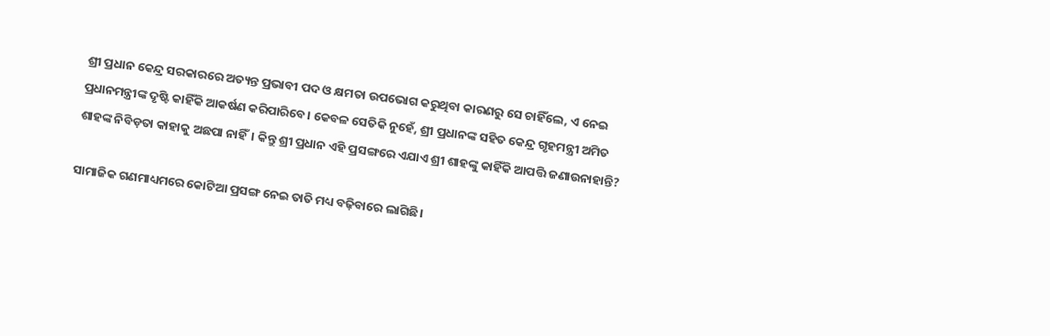ଶ୍ରୀ ପ୍ରଧାନ କେନ୍ଦ୍ର ସରକାରରେ ଅତ୍ୟନ୍ତ ପ୍ରଭାବୀ ପଦ ଓ କ୍ଷମତା ଉପଭୋଗ କରୁଥିବା କାରଣରୁ ସେ ଚାହିଁଲେ, ଏ ନେଇ ପ୍ରଧାନମନ୍ତ୍ରୀଙ୍କ ଦୃଷ୍ଟି କାହିଁକି ଆକର୍ଷଣ କରିପାରିବେ। କେବଳ ସେତିକି ନୁହେଁ, ଶ୍ରୀ ପ୍ରଧାନଙ୍କ ସହିତ କେନ୍ଦ୍ର ଗୃହମନ୍ତ୍ରୀ ଅମିତ ଶାହଙ୍କ ନିବିଡ଼ତା କାହାକୁ ଅଛପା ନାହିଁ। କିନ୍ତୁ ଶ୍ରୀ ପ୍ରଧାନ ଏହି ପ୍ରସଙ୍ଗରେ ଏଯାଏ ଶ୍ରୀ ଶାହଙ୍କୁ କାହିଁକି ଆପତ୍ତି ଜଣାଉନାହାନ୍ତି?

ସାମାଜିକ ଗଣମାଧ୍ୟମରେ କୋଟିଆ ପ୍ରସଙ୍ଗ ନେଇ ତାତି ମଧ୍ୟ ବଢ଼ିବାରେ ଲାଗିଛି।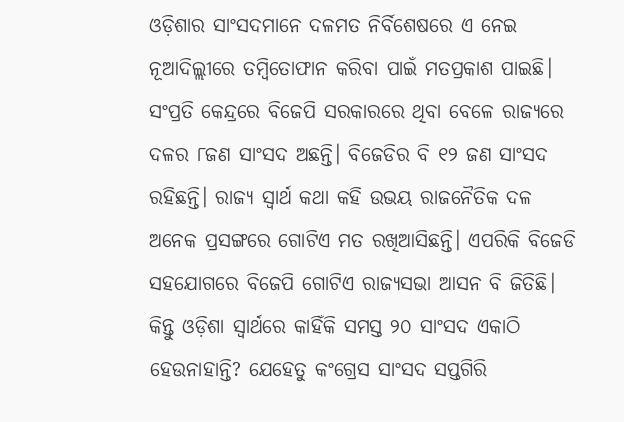ଓଡ଼ିଶାର ସାଂସଦମାନେ ଦଳମତ ନିର୍ବିଶେଷରେ ଏ ନେଇ ନୂଆଦିଲ୍ଲୀରେ ତମ୍ବିତୋଫାନ କରିବା ପାଇଁ ମତପ୍ରକାଶ ପାଇଛି। ସଂପ୍ରତି କେନ୍ଦ୍ରରେ ବିଜେପି ସରକାରରେ ଥିବା ବେଳେ ରାଜ୍ୟରେ ଦଳର ୮ଜଣ ସାଂସଦ ଅଛନ୍ତି। ବିଜେଡିର ବି ୧୨ ଜଣ ସାଂସଦ ରହିଛନ୍ତି। ରାଜ୍ୟ ସ୍ବାର୍ଥ କଥା କହି ଉଭୟ ରାଜନୈତିକ ଦଳ ଅନେକ ପ୍ରସଙ୍ଗରେ ଗୋଟିଏ ମତ ରଖିଆସିଛନ୍ତି। ଏପରିକି ବିଜେଡି ସହଯୋଗରେ ବିଜେପି ଗୋଟିଏ ରାଜ୍ୟସଭା ଆସନ ବି ଜିତିଛି। କିନ୍ତୁ ଓଡ଼ିଶା ସ୍ବାର୍ଥରେ କାହିଁକି ସମସ୍ତ ୨୦ ସାଂସଦ ଏକାଠି ହେଉନାହାନ୍ତି? ଯେହେତୁ କଂଗ୍ରେସ ସାଂସଦ ସପ୍ତଗିରି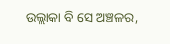ଉଲ୍ଲାକା ବି ସେ ଅଞ୍ଚଳର,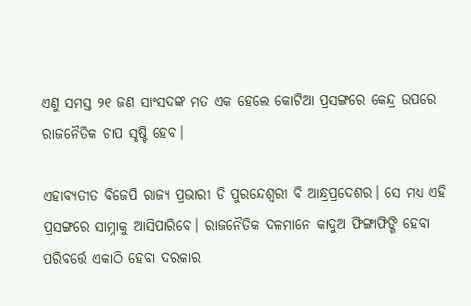ଏଣୁ ସମସ୍ତ ୨୧ ଜଣ ସାଂସଦଙ୍କ ମତ ଏକ ହେଲେ କୋଟିଆ ପ୍ରସଙ୍ଗରେ କେନ୍ଦ୍ର ଉପରେ ରାଜନୈତିକ ଚାପ ସୃଷ୍ଟି ହେବ।

ଏହାବ୍ୟତୀତ ବିଜେପି ରାଜ୍ୟ ପ୍ରଭାରୀ ଡି ପୁରନ୍ଦେଶ୍ବରୀ ବି ଆନ୍ଧ୍ରପ୍ରଦେଶର। ସେ ମଧ୍ୟ ଏହି ପ୍ରସଙ୍ଗରେ ସାମ୍ନାକୁ ଆସିପାରିବେ। ରାଜନୈତିକ ଦଳମାନେ କାଦୁଅ ଫିଙ୍ଗାଫିଙ୍ଗି ହେବା ପରିବର୍ତ୍ତେ ଏକାଠି ହେବା ଦରକାର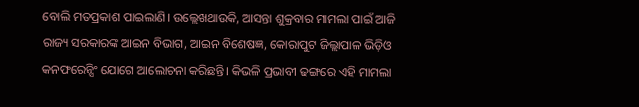ବୋଲି ମତପ୍ରକାଶ ପାଇଲାଣି। ଉଲ୍ଲେଖଥାଉକି, ଆସନ୍ତା ଶୁକ୍ରବାର ମାମଲା ପାଇଁ ଆଜି ରାଜ୍ୟ ସରକାରଙ୍କ ଆଇନ ବିଭାଗ, ଆଇନ ବିଶେଷଜ୍ଞ, କୋରାପୁଟ ଜିଲ୍ଲାପାଳ ଭିଡ଼ିଓ କନଫରେନ୍ସିଂ ଯୋଗେ ଆଲୋଚନା କରିଛନ୍ତି। କିଭଳି ପ୍ରଭାବୀ ଢଙ୍ଗରେ ଏହି ମାମଲା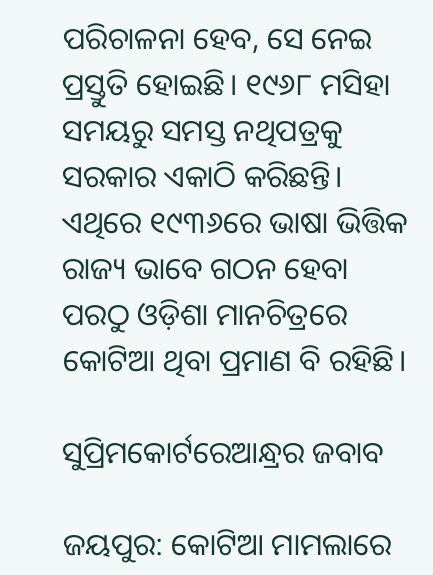ପରିଚାଳନା ହେବ, ସେ ନେଇ ପ୍ରସ୍ତୁତି ହୋଇଛି। ୧୯୬୮ ମସିହା ସମୟରୁ ସମସ୍ତ ନଥିପତ୍ରକୁ ସରକାର ଏକାଠି କରିଛନ୍ତି। ଏଥିରେ ୧୯୩୬ରେ ଭାଷା ଭିତ୍ତିକ ରାଜ୍ୟ ଭାବେ ଗଠନ ହେବା ପରଠୁ ଓଡ଼ିଶା ମାନଚିତ୍ରରେ କୋଟିଆ ଥିବା ପ୍ରମାଣ ବି ରହିଛି।

ସୁପ୍ରିମକୋର୍ଟରେଆନ୍ଧ୍ରର ଜବାବ

ଜୟପୁର: କୋଟିଆ ମାମଲାରେ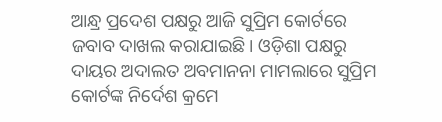ଆନ୍ଧ୍ର ପ୍ରଦେଶ ପକ୍ଷରୁ ଆଜି ସୁପ୍ରିମ କୋର୍ଟରେ ଜବାବ ଦାଖଲ କରାଯାଇଛି। ଓଡ଼ିଶା ପକ୍ଷରୁ ଦାୟର ଅଦାଲତ ଅବମାନନା ମାମଲାରେ ସୁପ୍ରିମ କୋର୍ଟଙ୍କ ନିର୍ଦେଶ କ୍ରମେ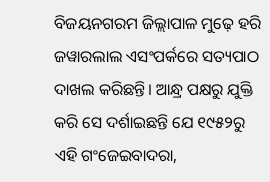ବିଜୟନଗରମ ଜିଲ୍ଲାପାଳ ମୁଢ଼େ ହରି ଜୱାରଲାଲ ଏସଂପର୍କରେ ସତ୍ୟପାଠ ଦାଖଲ କରିଛନ୍ତି। ଆନ୍ଧ୍ର ପକ୍ଷରୁ ଯୁକ୍ତି କରି ସେ ଦର୍ଶାଇଛନ୍ତି ଯେ ୧୯୫୨ରୁ ଏହି ଗଂଜେଇବାଦରା,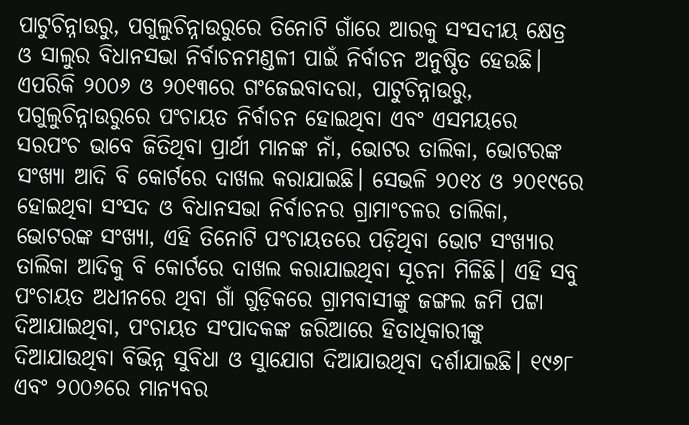ପାଟୁଚିନ୍ନାଉରୁ, ପଗୁଲୁଚିନ୍ନାଉରୁରେ ତିନୋଟି ଗାଁରେ ଆରକୁ ସଂସଦୀୟ କ୍ଷେତ୍ର ଓ ସାଲୁର ବିଧାନସଭା ନିର୍ବାଚନମଣ୍ଡଳୀ ପାଇଁ ନିର୍ବାଚନ ଅନୁଷ୍ଠିତ ହେଉଛି। ଏପରିକି ୨୦୦୬ ଓ ୨୦୧୩ରେ ଗଂଜେଇବାଦରା, ପାଟୁଚିନ୍ନାଉରୁ, ପଗୁଲୁଚିନ୍ନାଉରୁରେ ପଂଚାୟତ ନିର୍ବାଚନ ହୋଇଥିବା ଏବଂ ଏସମୟରେ ସରପଂଚ ଭାବେ ଜିତିଥିବା ପ୍ରାର୍ଥୀ ମାନଙ୍କ ନାଁ, ଭୋଟର ତାଲିକା, ଭୋଟରଙ୍କ ସଂଖ୍ୟା ଆଦି ବି କୋର୍ଟରେ ଦାଖଲ କରାଯାଇଛି। ସେଭଳି ୨୦୧୪ ଓ ୨୦୧୯ରେ ହୋଇଥିବା ସଂସଦ ଓ ବିଧାନସଭା ନିର୍ବାଚନର ଗ୍ରାମାଂଚଳର ତାଲିକା, ଭୋଟରଙ୍କ ସଂଖ୍ୟା, ଏହି ତିନୋଟି ପଂଚାୟତରେ ପଡ଼ିଥିବା ଭୋଟ ସଂଖ୍ୟାର ତାଲିକା ଆଦିକୁ ବି କୋର୍ଟରେ ଦାଖଲ କରାଯାଇଥିବା ସୂଚନା ମିଳିଛି। ଏହି ସବୁ ପଂଚାୟତ ଅଧୀନରେ ଥିବା ଗାଁ ଗୁଡ଼ିକରେ ଗ୍ରାମବାସୀଙ୍କୁ ଜଙ୍ଗଲ ଜମି ପଟ୍ଟା ଦିଆଯାଇଥିବା, ପଂଚାୟତ ସଂପାଦକଙ୍କ ଜରିଆରେ ହିତାଧିକାରୀଙ୍କୁ ଦିଆଯାଉଥିବା ବିଭିନ୍ନ ସୁବିଧା ଓ ସୁାଯୋଗ ଦିଆଯାଉଥିବା ଦର୍ଶାଯାଇଛି। ୧୯୬୮ ଏବଂ ୨୦୦୬ରେ ମାନ୍ୟବର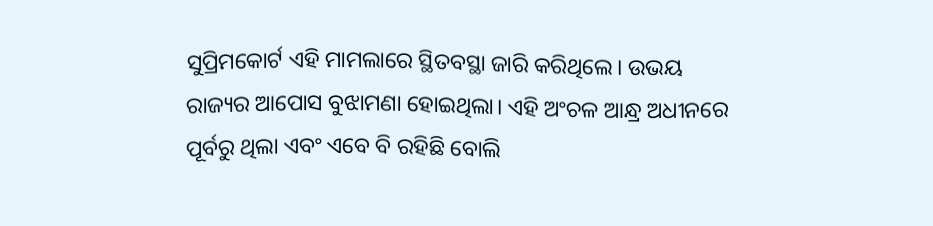ସୁପ୍ରିମକୋର୍ଟ ଏହି ମାମଲାରେ ସ୍ଥିତବସ୍ଥା ଜାରି କରିଥିଲେ। ଉଭୟ ରାଜ୍ୟର ଆପୋସ ବୁଝାମଣା ହୋଇଥିଲା। ଏହି ଅଂଚଳ ଆନ୍ଧ୍ର ଅଧୀନରେ ପୂର୍ବରୁ ଥିଲା ଏବଂ ଏବେ ବି ରହିଛି ବୋଲି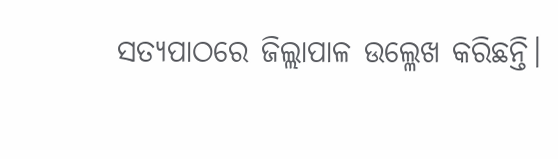ସତ୍ୟପାଠରେ ଜିଲ୍ଲାପାଳ ଉଲ୍ଳେଖ କରିଛନ୍ତି।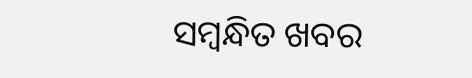ସମ୍ବନ୍ଧିତ ଖବର